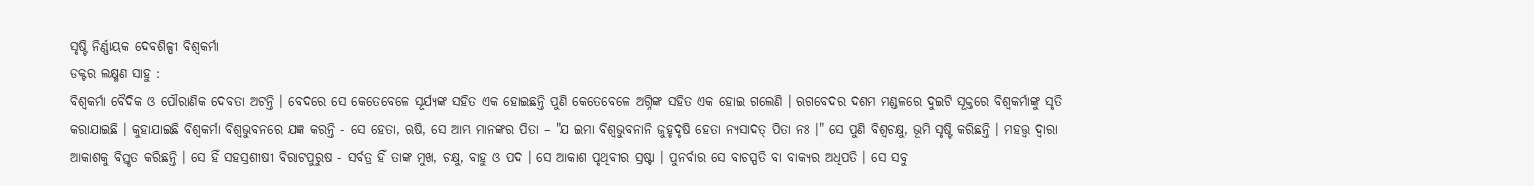ସୃଷ୍ଟି ନିର୍ଣ୍ଣାୟକ ଦେବଶିଳ୍ପୀ ବିଶ୍ୱକର୍ମା
ଡକ୍ଟର ଲକ୍ଷ୍ମଣ ସାହୁ :
ବିଶ୍ୱକର୍ମା ବୈଦିକ ଓ ପୌରାଣିକ ଦେବତା ଅଟନ୍ତି । ବେଦରେ ସେ କେତେବେଳେ ସୂର୍ଯ୍ୟଙ୍କ ସହିତ ଏକ ହୋଇଛନ୍ତି ପୁଣି କେତେବେଳେ ଅଗ୍ନିଙ୍କ ସହିତ ଏକ ହୋଇ ଗଲେଣି । ଋଗବେଦର ଦଶମ ମଣ୍ଡଳରେ ଦୁଇଟି ସୂକ୍ତରେ ବିଶ୍ୱକର୍ମାଙ୍କୁ ସୃତି କରାଯାଇଛି । କୁହାଯାଇଛି ବିଶ୍ୱକର୍ମା ବିଶ୍ୱଭୁବନରେ ଯଜ୍ଞ କରନ୍ତି - ସେ ହେତା, ଋଷି, ସେ ଆମ୍ଭ ମାନଙ୍କର ପିତା – "ଯ ଇମା ବିଶ୍ୱଭୁବନାନି ଜୁହୃଦୃଷି ହେତା ନ୍ୟସାଦତ୍ ପିତା ନଃ ।" ସେ ପୁଣି ବିଶ୍ୱଚକ୍ଷୁ, ଭୂମି ସୃଷ୍ଟି କରିଛନ୍ତି । ମହତ୍ତ୍ୱ ଦ୍ୱାରା ଆକାଶକୁ ବିସ୍ତୃତ କରିଛନ୍ତି । ସେ ହିଁ ସହସ୍ରଶୀଷୀ ବିରାଟପୁରୁଷ - ସର୍ବତ୍ର ହିଁ ତାଙ୍କ ମୁଖ, ଚକ୍ଷୁ, ବାହୁ ଓ ପଦ । ସେ ଆକାଶ ପୃଥିବୀର ସ୍ରଷ୍ଟା । ପୁନର୍ବାର ସେ ବାଚସ୍ପତି ବା ବାକ୍ୟର ଅଧିପତି । ସେ ସବୁ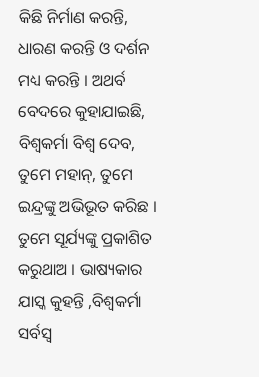କିଛି ନିର୍ମାଣ କରନ୍ତି, ଧାରଣ କରନ୍ତି ଓ ଦର୍ଶନ ମଧ୍ୟ କରନ୍ତି । ଅଥର୍ବ ବେଦରେ କୁହାଯାଇଛି, ବିଶ୍ୱକର୍ମା ବିଶ୍ୱ ଦେବ, ତୁମେ ମହାନ୍, ତୁମେ ଇନ୍ଦ୍ରଙ୍କୁ ଅଭିଭୂତ କରିଛ । ତୁମେ ସୂର୍ଯ୍ୟଙ୍କୁ ପ୍ରକାଶିତ କରୁଥାଅ । ଭାଷ୍ୟକାର ଯାସ୍କ କୁହନ୍ତି ,ବିଶ୍ୱକର୍ମା ସର୍ବସ୍ୱ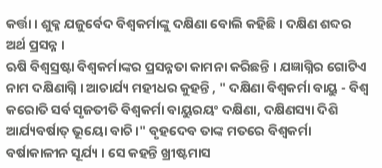କର୍ତ୍ତା । ଶୁକ୍ଳ ଯଜୁର୍ବେଦ ବିଶ୍ୱକର୍ମାଙ୍କୁ ଦକ୍ଷିଣା ବୋଲି କହିଛି । ଦକ୍ଷିଣ ଶବ୍ଦର ଅର୍ଥ ପ୍ରସନ୍ନ ।
ଋଷି ବିଶ୍ୱସ୍ରଷ୍ଟା ବିଶ୍ୱକର୍ମାଙ୍କର ପ୍ରସନ୍ନତା କାମନା କରିଛନ୍ତି । ଯଜ୍ଞାଗ୍ନିର ଗୋଟିଏ ନାମ ଦକ୍ଷିଣାଗ୍ନି । ଆଚାର୍ଯ୍ୟ ମହୀଧର କୁହନ୍ତି , " ଦକ୍ଷିଣା ବିଶ୍ୱକର୍ମା ବାୟୁ - ବିଶ୍ୱ କରୋତି ସର୍ବ ସୃଜତୀତି ବିଶ୍ୱକର୍ମା ବାୟୁରୟଂ ଦକ୍ଷିଣା, ଦକ୍ଷିଣସ୍ୟା ଦିଶି ଆର୍ଯ୍ୟବର୍ଷାତ୍ ଭୂୟୋ ବାଚି ।" ବୃହଦେବ ତାଙ୍କ ମତରେ ବିଶ୍ୱକର୍ମା ବର୍ଷାକାଳୀନ ସୂର୍ଯ୍ୟ । ସେ କହନ୍ତି ଖ୍ରୀଷ୍ଟମାସ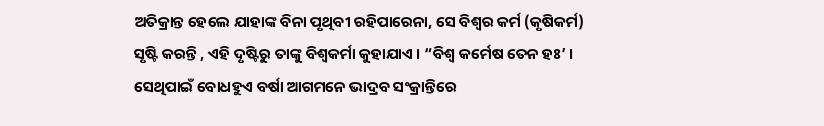ଅତିକ୍ରାନ୍ତ ହେଲେ ଯାହାଙ୍କ ବିନା ପୃଥିବୀ ରହିପାରେନା, ସେ ବିଶ୍ୱର କର୍ମ (କୃଷିକର୍ମ) ସୃଷ୍ଟି କରନ୍ତି , ଏହି ଦୃଷ୍ଟିରୁ ତାଙ୍କୁ ବିଶ୍ୱକର୍ମା କୁହାଯାଏ । “ବିଶ୍ୱ କର୍ମେଷ ତେନ ହଃ’ । ସେଥିପାଇଁ ବୋଧହୁଏ ବର୍ଷା ଆଗମନେ ଭାଦ୍ରବ ସଂକ୍ରାନ୍ତିରେ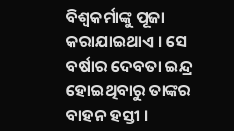ବିଶ୍ୱକର୍ମାଙ୍କୁ ପୂଜା କରାଯାଇଥାଏ । ସେ ବର୍ଷାର ଦେବତା ଇନ୍ଦ୍ର ହୋଇଥିବାରୁ ତାଙ୍କର ବାହନ ହସ୍ତୀ ।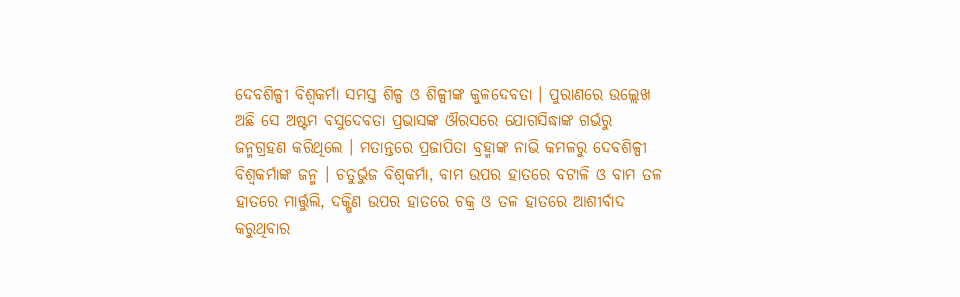ଦେବଶିଳ୍ପୀ ବିଶ୍ୱକର୍ମା ସମସ୍ତ ଶିଳ୍ପ ଓ ଶିଳ୍ପୀଙ୍କ କୁଳଦେବତା । ପୁରାଣରେ ଉଲ୍ଲେଖ ଅଛି ସେ ଅଷ୍ଟମ ବସୁଦେବତା ପ୍ରଭାସଙ୍କ ଔରସରେ ଯୋଗସିଦ୍ଧାଙ୍କ ଗର୍ଭରୁ ଜନ୍ମଗ୍ରହଣ କରିଥିଲେ । ମତାନ୍ତରେ ପ୍ରଜାପିତା ବ୍ରହ୍ମାଙ୍କ ନାଭି କମଳରୁ ଦେବଶିଳ୍ପୀ ବିଶ୍ୱକର୍ମାଙ୍କ ଜନ୍ମ । ଚତୁର୍ଭୁଜ ବିଶ୍ୱକର୍ମା, ବାମ ଉପର ହାତରେ ବଟାଳି ଓ ବାମ ତଳ ହାତରେ ମାର୍ତ୍ତୁଲି, ଦକ୍ଷିଣ ଉପର ହାତରେ ଚକ୍ର ଓ ତଳ ହାତରେ ଆଶୀର୍ବାଦ କରୁଥିବାର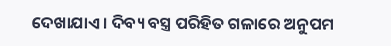ଦେଖାଯାଏ । ଦିବ୍ୟ ବସ୍ତ୍ର ପରିହିତ ଗଳାରେ ଅନୁପମ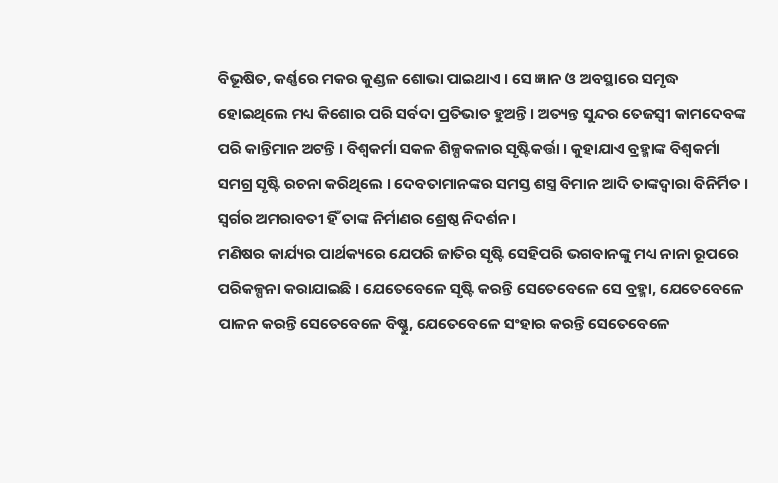ବିଭୂଷିତ, କର୍ଣ୍ଣରେ ମକର କୁଣ୍ଡଳ ଶୋଭା ପାଇଥାଏ । ସେ ଜ୍ଞାନ ଓ ଅବସ୍ଥାରେ ସମୃଦ୍ଧ ହୋଇଥିଲେ ମଧ୍ୟ କିଶୋର ପରି ସର୍ବଦା ପ୍ରତିଭାତ ହୁଅନ୍ତି । ଅତ୍ୟନ୍ତ ସୁନ୍ଦର ତେଜସ୍ୱୀ କାମଦେବଙ୍କ ପରି କାନ୍ତିମାନ ଅଟନ୍ତି । ବିଶ୍ୱକର୍ମା ସକଳ ଶିଳ୍ପକଳାର ସୃଷ୍ଟିକର୍ତ୍ତା । କୁହାଯାଏ ବ୍ରହ୍ମାଙ୍କ ବିଶ୍ୱକର୍ମା ସମଗ୍ର ସୃଷ୍ଟି ରଚନା କରିଥିଲେ । ଦେବତାମାନଙ୍କର ସମସ୍ତ ଶସ୍ତ୍ର ବିମାନ ଆଦି ତାଙ୍କଦ୍ୱାରା ବିନିର୍ମିତ । ସ୍ୱର୍ଗର ଅମରାବତୀ ହିଁ ତାଙ୍କ ନିର୍ମାଣର ଶ୍ରେଷ୍ଠ ନିଦର୍ଶନ ।
ମଣିଷର କାର୍ଯ୍ୟର ପାର୍ଥକ୍ୟରେ ଯେପରି ଜାତିର ସୃଷ୍ଟି ସେହିପରି ଭଗବାନଙ୍କୁ ମଧ୍ୟ ନାନା ରୂପରେ ପରିକଳ୍ପନା କରାଯାଇଛି । ଯେତେବେଳେ ସୃଷ୍ଟି କରନ୍ତି ସେତେବେଳେ ସେ ବ୍ରହ୍ମା, ଯେତେବେଳେ ପାଳନ କରନ୍ତି ସେତେବେଳେ ବିଷ୍ଣୁ, ଯେତେବେଳେ ସଂହାର କରନ୍ତି ସେତେବେଳେ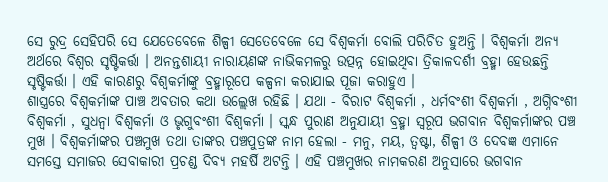ସେ ରୁଦ୍ର ସେହିପରି ସେ ଯେତେବେଳେ ଶିଳ୍ପୀ ସେତେବେଳେ ସେ ବିଶ୍ୱକର୍ମା ବୋଲି ପରିଚିତ ହୁଅନ୍ତି । ବିଶ୍ୱକର୍ମା ଅନ୍ୟ ଅର୍ଥରେ ବିଶ୍ୱର ସୃଷ୍ଟିକର୍ତ୍ତା । ଅନନ୍ତଶାୟୀ ନାରାୟଣଙ୍କ ନାଭିକମଳରୁ ଉତ୍ପନ୍ନ ହୋଇଥିବା ତ୍ରିକାଳଦର୍ଶୀ ବ୍ରହ୍ମା ହେଉଛନ୍ତି ସୃଷ୍ଟିକର୍ତ୍ତା । ଏହି କାରଣରୁ ବିଶ୍ୱକର୍ମାଙ୍କୁ ବ୍ରହ୍ମାରୂପେ କଳ୍ପନା କରାଯାଇ ପୂଜା କରାହୁଏ ।
ଶାସ୍ତ୍ରରେ ବିଶ୍ୱକର୍ମାଙ୍କ ପାଞ୍ଚ ଅବତାର କଥା ଉଲ୍ଲେଖ ରହିଛି । ଯଥା - ବିରାଟ ବିଶ୍ୱକର୍ମା , ଧର୍ମବଂଶୀ ବିଶ୍ୱକର୍ମା , ଅଗ୍ନିବଂଶୀ ବିଶ୍ୱକର୍ମା , ସୁଧନ୍ୱା ବିଶ୍ୱକର୍ମା ଓ ଭୃଗୁବଂଶୀ ବିଶ୍ୱକର୍ମା । ସ୍କନ୍ଧ ପୁରାଣ ଅନୁଯାୟୀ ବ୍ରହ୍ମା ସ୍ୱରୂପ ଭଗବାନ ବିଶ୍ୱକର୍ମାଙ୍କର ପଞ୍ଚ ମୁଖ । ବିଶ୍ୱକର୍ମାଙ୍କର ପଞ୍ଚମୁଖ ତଥା ତାଙ୍କର ପଞ୍ଚପୁତ୍ରଙ୍କ ନାମ ହେଲା - ମନୁ, ମୟ, ତ୍ୱଷ୍ଟା, ଶିଳ୍ପୀ ଓ ଦେବଜ୍ଞ ଏମାନେ ସମସ୍ତେ ସମାଜର ସେବାକାରୀ ପ୍ରଚଣ୍ଡ ଦିବ୍ୟ ମହର୍ଷି ଅଟନ୍ତି । ଏହି ପଞ୍ଚମୁଖର ନାମକରଣ ଅନୁସାରେ ଭଗବାନ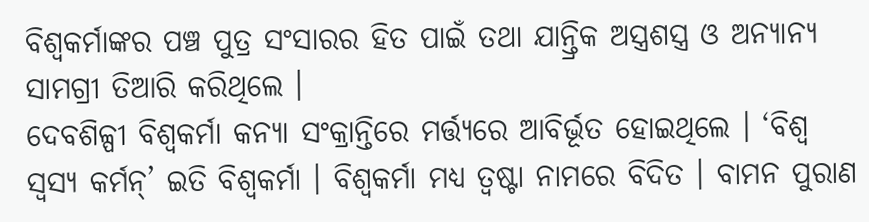ବିଶ୍ୱକର୍ମାଙ୍କର ପଞ୍ଚ ପୁତ୍ର ସଂସାରର ହିତ ପାଇଁ ତଥା ଯାନ୍ତ୍ରିକ ଅସ୍ତ୍ରଶସ୍ତ୍ର ଓ ଅନ୍ୟାନ୍ୟ ସାମଗ୍ରୀ ତିଆରି କରିଥିଲେ ।
ଦେବଶିଳ୍ପୀ ବିଶ୍ୱକର୍ମା କନ୍ୟା ସଂକ୍ରାନ୍ତିରେ ମର୍ତ୍ତ୍ୟରେ ଆବିର୍ଭୂତ ହୋଇଥିଲେ । ‘ବିଶ୍ୱ ସ୍ୱସ୍ୟ କର୍ମନ୍’ ଇତି ବିଶ୍ୱକର୍ମା । ବିଶ୍ୱକର୍ମା ମଧ୍ୟ ତ୍ୱଷ୍ଟା ନାମରେ ବିଦିତ । ବାମନ ପୁରାଣ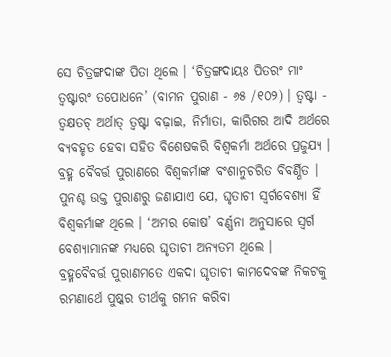ସେ ଚିତ୍ରଙ୍ଗଦାଙ୍କ ପିତା ଥିଲେ । ‘ଚିତ୍ରଙ୍ଗଦାୟଃ ପିତରଂ ମାଂ ତ୍ୱଷ୍ଟାରଂ ତପୋଧନେ’ (ବାମନ ପୁରାଣ - ୬୫ /୧୦୨) । ତ୍ୱଷ୍ଟା - ତ୍ୱକ୍ଷତଚ୍ ଅର୍ଥାତ୍ ତ୍ୱଷ୍ଟା ବଢ଼ାଇ, ନିର୍ମାତା, କାରିଗର ଆଦି ଅର୍ଥରେ ବ୍ୟବହୃତ ହେବା ସହିତ ବିଶେଷକରି ବିଶ୍ୱକର୍ମା ଅର୍ଥରେ ପ୍ରଜୁଯ୍ୟ । ବ୍ରହ୍ମ ବୈବର୍ତ୍ତ ପୁରାଣରେ ବିଶ୍ୱକର୍ମାଙ୍କ ବଂଶାନୁଚରିତ ବିବର୍ଣ୍ଣିତ । ପୁନଶ୍ଚ ଉକ୍ତ ପୁରାଣରୁ ଜଣାଯାଏ ଯେ, ଘୃତାଚୀ ସ୍ୱର୍ଗବେଶ୍ୟା ହିଁ ବିଶ୍ୱକର୍ମାଙ୍କ ଥିଲେ । ‘ଅମର କୋଷ’ ବର୍ଣ୍ଣନା ଅନୁସାରେ ସ୍ୱର୍ଗ ବେଶ୍ୟାମାନଙ୍କ ମଧ୍ୟରେ ଘୃତାଚୀ ଅନ୍ୟତମ ଥିଲେ ।
ବ୍ରହ୍ମବୈବର୍ତ୍ତ ପୁରାଣମତେ ଏକଦା ଘୃତାଚୀ କାମଦେବଙ୍କ ନିକଟକୁ ରମଣାର୍ଥେ ପୁଷ୍କର ତୀର୍ଥକୁ ଗମନ କରିବା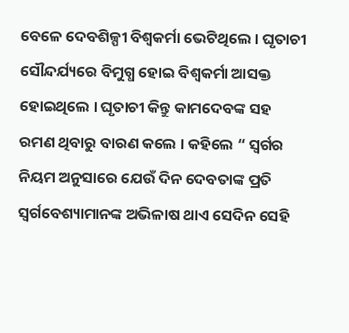ବେଳେ ଦେବଶିଳ୍ପୀ ବିଶ୍ୱକର୍ମା ଭେଟିଥିଲେ । ଘୃତାଚୀ ସୌନ୍ଦର୍ଯ୍ୟରେ ବିମୁଗ୍ଧ ହୋଇ ବିଶ୍ୱକର୍ମା ଆସକ୍ତ ହୋଇଥିଲେ । ଘୃତାଚୀ କିନ୍ତୁ କାମଦେବଙ୍କ ସହ ରମଣ ଥିବାରୁ ବାରଣ କଲେ । କହିଲେ “ ସ୍ୱର୍ଗର ନିୟମ ଅନୁସାରେ ଯେଉଁ ଦିନ ଦେବତାଙ୍କ ପ୍ରତି ସ୍ୱର୍ଗବେଶ୍ୟାମାନଙ୍କ ଅଭିଳାଷ ଥାଏ ସେଦିନ ସେହି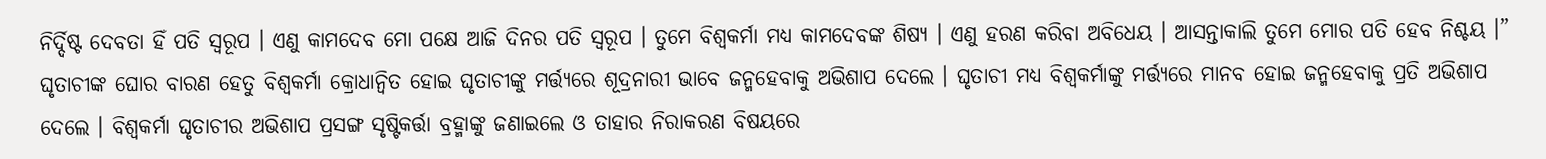ନିର୍ଦ୍ଦିଷ୍ଟ ଦେବତା ହିଁ ପତି ସ୍ୱରୂପ । ଏଣୁ କାମଦେବ ମୋ ପକ୍ଷେ ଆଜି ଦିନର ପତି ସ୍ୱରୂପ । ତୁମେ ବିଶ୍ୱକର୍ମା ମଧ୍ୟ କାମଦେବଙ୍କ ଶିଷ୍ୟ । ଏଣୁ ହରଣ କରିବା ଅବିଧେୟ । ଆସନ୍ତାକାଲି ତୁମେ ମୋର ପତି ହେବ ନିଶ୍ଚୟ ।” ଘୃତାଚୀଙ୍କ ଘୋର ବାରଣ ହେତୁ ବିଶ୍ୱକର୍ମା କ୍ରୋଧାନ୍ୱିତ ହୋଇ ଘୃତାଚୀଙ୍କୁ ମର୍ତ୍ତ୍ୟରେ ଶୂଦ୍ରନାରୀ ଭାବେ ଜନ୍ମହେବାକୁ ଅଭିଶାପ ଦେଲେ । ଘୃତାଚୀ ମଧ୍ୟ ବିଶ୍ୱକର୍ମାଙ୍କୁ ମର୍ତ୍ତ୍ୟରେ ମାନବ ହୋଇ ଜନ୍ମହେବାକୁ ପ୍ରତି ଅଭିଶାପ ଦେଲେ । ବିଶ୍ୱକର୍ମା ଘୃତାଚୀର ଅଭିଶାପ ପ୍ରସଙ୍ଗ ସୃଷ୍ଟିକର୍ତ୍ତା ବ୍ରହ୍ମାଙ୍କୁ ଜଣାଇଲେ ଓ ତାହାର ନିରାକରଣ ବିଷୟରେ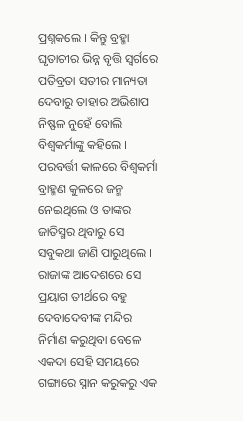ପ୍ରଶ୍ନକଲେ । କିନ୍ତୁ ବ୍ରହ୍ମା ଘୃତାଚୀର ଭିନ୍ନ ବୃତ୍ତି ସ୍ୱର୍ଗରେ ପତିବ୍ରତା ସତୀର ମାନ୍ୟତା ଦେବାରୁ ତାହାର ଅଭିଶାପ ନିଷ୍ଫଳ ନୁହେଁ ବୋଲି ବିଶ୍ୱକର୍ମାଙ୍କୁ କହିଲେ ।
ପରବର୍ତ୍ତୀ କାଳରେ ବିଶ୍ୱକର୍ମା ବ୍ରାହ୍ମଣ କୁଳରେ ଜନ୍ମ ନେଇଥିଲେ ଓ ତାଙ୍କର ଜାତିସ୍ମର ଥିବାରୁ ସେ ସବୁକଥା ଜାଣି ପାରୁଥିଲେ । ରାଜାଙ୍କ ଆଦେଶରେ ସେ ପ୍ରୟାଗ ତୀର୍ଥରେ ବହୁ ଦେବାଦେବୀଙ୍କ ମନ୍ଦିର ନିର୍ମାଣ କରୁଥିବା ବେଳେ ଏକଦା ସେହି ସମୟରେ ଗଙ୍ଗାରେ ସ୍ନାନ କରୁକରୁ ଏକ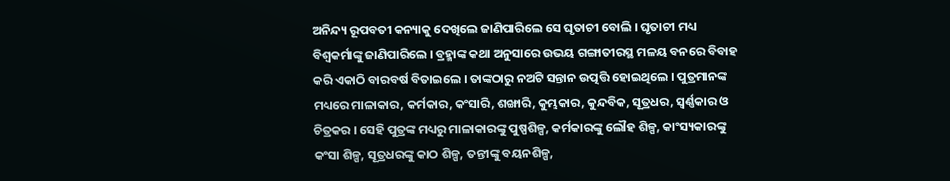ଅନିନ୍ଦ୍ୟ ରୂପବତୀ କନ୍ୟାକୁ ଦେଖିଲେ ଜାଣିପାରିଲେ ସେ ଘୃତାଚୀ ବୋଲି । ଘୃତାଚୀ ମଧ୍ୟ ବିଶ୍ୱକର୍ମାଙ୍କୁ ଜାଣିପାରିଲେ । ବ୍ରହ୍ମାଙ୍କ କଥା ଅନୁସାରେ ଉଭୟ ଗଙ୍ଗାତୀରସ୍ଥ ମଳୟ ବନରେ ବିବାହ କରି ଏକାଠି ବାରବର୍ଷ ବିତାଇଲେ । ତାଙ୍କଠାରୁ ନଅଟି ସନ୍ତାନ ଉତ୍ପତ୍ତି ହୋଇଥିଲେ । ପୁତ୍ରମାନଙ୍କ ମଧ୍ୟରେ ମାଳାକାର, କର୍ମକାର, କଂସାରି, ଶଙ୍ଖାରି, କୁମ୍ଭକାର, କୁନ୍ଦବିକ, ସୂତ୍ରଧର, ସ୍ୱର୍ଣ୍ଣକାର ଓ ଚିତ୍ରକର । ସେହି ପୁତ୍ରଙ୍କ ମଧ୍ୟରୁ ମାଳାକାରଙ୍କୁ ପୁଷ୍ପଶିଳ୍ପ, କର୍ମକାରଙ୍କୁ ଲୌହ ଶିଳ୍ପ, କାଂସ୍ୟକାରଙ୍କୁ କଂସା ଶିଳ୍ପ, ସୂତ୍ରଧରଙ୍କୁ କାଠ ଶିଳ୍ପ, ତନ୍ତୀଙ୍କୁ ବୟନଶିଳ୍ପ,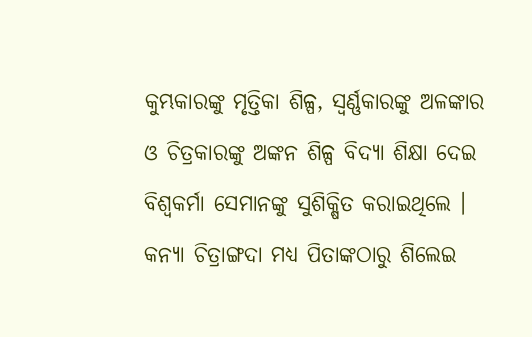କୁମ୍ଭକାରଙ୍କୁ ମୃତ୍ତିକା ଶିଳ୍ପ, ସ୍ୱର୍ଣ୍ଣକାରଙ୍କୁ ଅଳଙ୍କାର ଓ ଚିତ୍ରକାରଙ୍କୁ ଅଙ୍କନ ଶିଳ୍ପ ବିଦ୍ୟା ଶିକ୍ଷା ଦେଇ ବିଶ୍ୱକର୍ମା ସେମାନଙ୍କୁ ସୁଶିକ୍ଷିତ କରାଇଥିଲେ । କନ୍ୟା ଚିତ୍ରାଙ୍ଗଦା ମଧ୍ୟ ପିତାଙ୍କଠାରୁ ଶିଲେଇ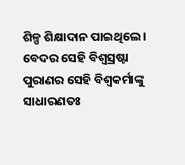ଶିଳ୍ପ ଶିକ୍ଷାଦାନ ପାଇଥିଲେ ।
ବେଦର ସେହି ବିଶ୍ୱସ୍ରଷ୍ଟା ପୁରାଣର ସେହି ବିଶ୍ୱକର୍ମାଙ୍କୁ ସାଧାରଣତଃ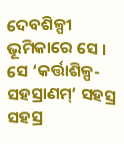ଦେବଶିଳ୍ପୀ ଭୂମିକାରେ ସେ । ସେ ‘କର୍ତ୍ତାଶିଳ୍ପ-ସହସ୍ରାଣମ୍’ ସହସ୍ର ସହସ୍ର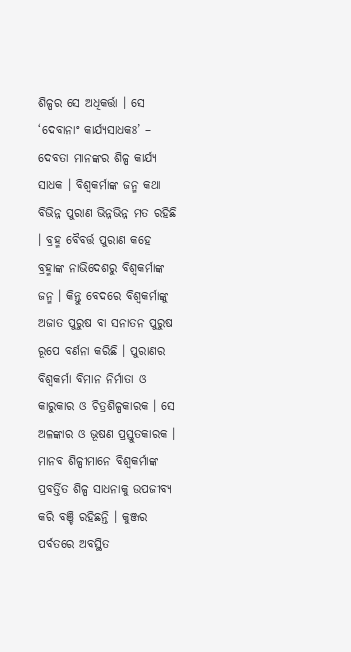ଶିଳ୍ପର ସେ ଅଧିକର୍ତ୍ତା । ସେ ‘ଦେବାନାଂ କାର୍ଯ୍ୟସାଧକଃ’ – ଦେବତା ମାନଙ୍କର ଶିଳ୍ପ କାର୍ଯ୍ୟ ସାଧକ । ବିଶ୍ୱକର୍ମାଙ୍କ ଜନ୍ମ କଥା ବିଭିନ୍ନ ପୁରାଣ ଭିନ୍ନଭିନ୍ନ ମତ ରହିଛି । ବ୍ରହ୍ମ ବୈବର୍ତ୍ତ ପୁରାଣ କହେ ବ୍ରହ୍ମାଙ୍କ ନାଭିଦେଶରୁ ବିଶ୍ୱକର୍ମାଙ୍କ ଜନ୍ମ । କିନ୍ତୁ ବେଦରେ ବିଶ୍ୱକର୍ମାଙ୍କୁ ଅଜାତ ପୁରୁଷ ବା ସନାତନ ପୁରୁଷ ରୂପେ ବର୍ଣନା କରିଛି । ପୁରାଣର ବିଶ୍ୱକର୍ମା ବିମାନ ନିର୍ମାତା ଓ କାରୁକାର ଓ ଚିତ୍ରଶିଳ୍ପକାରକ । ସେ ଅଳଙ୍କାର ଓ ଭୂଷଣ ପ୍ରସ୍ତୁତକାରକ । ମାନବ ଶିଳ୍ପୀମାନେ ବିଶ୍ୱକର୍ମାଙ୍କ ପ୍ରବର୍ତ୍ତିତ ଶିଳ୍ପ ସାଧନାକୁ ଉପଜୀବ୍ୟ କରି ବଞ୍ଚି ରହିଛନ୍ତି । କୁଞ୍ଜର ପର୍ବତରେ ଅବସ୍ଥିତ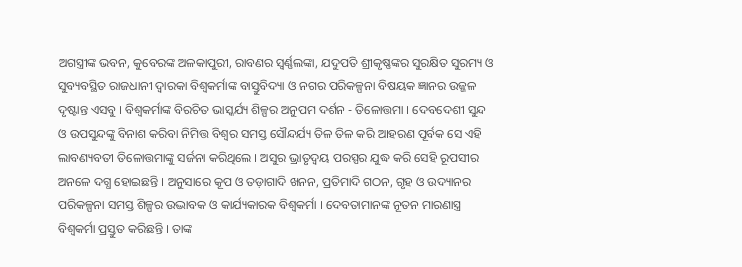ଅଗସ୍ତ୍ରୀଙ୍କ ଭବନ, କୁବେରଙ୍କ ଅଳକାପୁରୀ, ରାବଣର ସ୍ୱର୍ଣ୍ଣଲଙ୍କା, ଯଦୁପତି ଶ୍ରୀକୃଷ୍ଣଙ୍କର ସୁରକ୍ଷିତ ସୁରମ୍ୟ ଓ ସୁବ୍ୟବସ୍ଥିତ ରାଜଧାନୀ ଦ୍ୱାରକା ବିଶ୍ୱକର୍ମାଙ୍କ ବାସ୍ତୁବିଦ୍ୟା ଓ ନଗର ପରିକଳ୍ପନା ବିଷୟକ ଜ୍ଞାନର ଉଜ୍ଜଳ ଦୃଷ୍ଟାନ୍ତ ଏସବୁ । ବିଶ୍ୱକର୍ମାଙ୍କ ବିରଚିତ ଭାସ୍କର୍ଯ୍ୟ ଶିଳ୍ପର ଅନୁପମ ଦର୍ଶନ - ତିଳୋତ୍ତମା । ଦେବଦେଶୀ ସୁନ୍ଦ ଓ ଉପସୁନ୍ଦଙ୍କୁ ବିନାଶ କରିବା ନିମିତ୍ତ ବିଶ୍ୱର ସମସ୍ତ ସୌନ୍ଦର୍ଯ୍ୟ ତିଳ ତିଳ କରି ଆହରଣ ପୂର୍ବକ ସେ ଏହି ଲାବଣ୍ୟବତୀ ତିଳୋତ୍ତମାଙ୍କୁ ସର୍ଜନା କରିଥିଲେ । ଅସୁର ଭ୍ରାତୃଦ୍ୱୟ ପରସ୍ପର ଯୁଦ୍ଧ କରି ସେହି ରୂପସୀର ଅନଳେ ଦଗ୍ଧ ହୋଇଛନ୍ତି । ଅନୁସାରେ କୂପ ଓ ତଡ଼ାଗାଦି ଖନନ, ପ୍ରତିମାଦି ଗଠନ, ଗୃହ ଓ ଉଦ୍ୟାନର ପରିକଳ୍ପନା ସମସ୍ତ ଶିଳ୍ପର ଉଦ୍ଭାବକ ଓ କାର୍ଯ୍ୟକାରକ ବିଶ୍ୱକର୍ମା । ଦେବତାମାନଙ୍କ ନୂତନ ମାରଣାସ୍ତ୍ର ବିଶ୍ୱକର୍ମା ପ୍ରସ୍ତୁତ କରିଛନ୍ତି । ତାଙ୍କ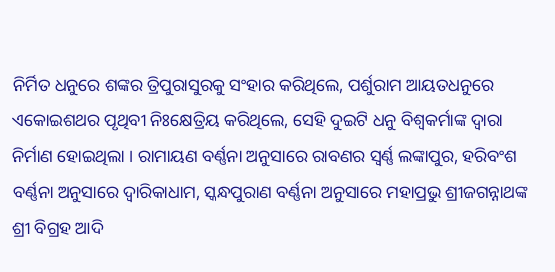ନିର୍ମିତ ଧନୁରେ ଶଙ୍କର ତ୍ରିପୁରାସୁରକୁ ସଂହାର କରିଥିଲେ, ପର୍ଶୁରାମ ଆୟତଧନୁରେ ଏକୋଇଶଥର ପୃଥିବୀ ନିଃକ୍ଷେତ୍ରିୟ କରିଥିଲେ, ସେହି ଦୁଇଟି ଧନୁ ବିଶ୍ୱକର୍ମାଙ୍କ ଦ୍ୱାରା ନିର୍ମାଣ ହୋଇଥିଲା । ରାମାୟଣ ବର୍ଣ୍ଣନା ଅନୁସାରେ ରାବଣର ସ୍ୱର୍ଣ୍ଣ ଲଙ୍କାପୁର, ହରିବଂଶ ବର୍ଣ୍ଣନା ଅନୁସାରେ ଦ୍ୱାରିକାଧାମ, ସ୍କନ୍ଧପୁରାଣ ବର୍ଣ୍ଣନା ଅନୁସାରେ ମହାପ୍ରଭୁ ଶ୍ରୀଜଗନ୍ନାଥଙ୍କ ଶ୍ରୀ ବିଗ୍ରହ ଆଦି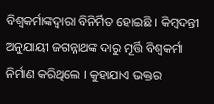ବିଶ୍ୱକର୍ମାଙ୍କଦ୍ୱାରା ବିନିର୍ମିତ ହୋଇଛି । କିମ୍ବଦନ୍ତୀ ଅନୁଯାୟୀ ଜଗନ୍ନାଥଙ୍କ ଦାରୁ ମୂର୍ତ୍ତି ବିଶ୍ୱକର୍ମା ନିର୍ମାଣ କରିଥିଲେ । କୁହାଯାଏ ଭକ୍ତର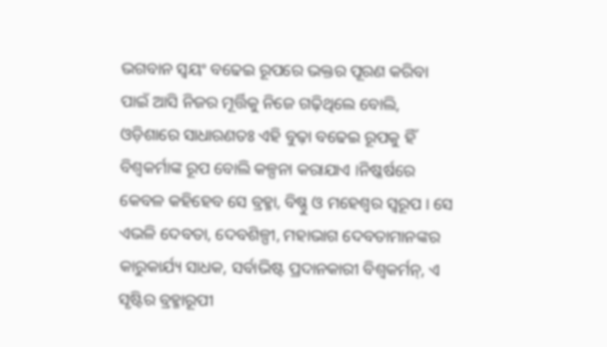ଭଗବାନ ସ୍ୱୟଂ ବଢେଇ ରୂପରେ ଭକ୍ତର ପୂରଣ କରିବା ପାଇଁ ଆସି ନିଜର ମୂର୍ତ୍ତିକୁ ନିଜେ ଗଢ଼ିଥିଲେ ବୋଲି, ଓଡ଼ିଶାରେ ସାଧାରଣତଃ ଏହି ବୁଢ଼ା ବଢେଇ ରୂପକୁ ହିଁ ବିଶ୍ୱକର୍ମାଙ୍କ ରୂପ ବୋଲି କଳ୍ପନା କରାଯାଏ ।ନିଷ୍କର୍ଷରେ କେବଳ କହିହେବ ସେ ବ୍ରହ୍ମା, ବିଷ୍ଣୁ ଓ ମହେଶ୍ୱର ସ୍ୱରୂପ । ସେ ଏଭଳି ଦେବତା, ଦେବଶିଳ୍ପୀ, ମହାଭାଗ ଦେବତାମାନଙ୍କର କାରୁକାର୍ଯ୍ୟ ସାଧକ, ସର୍ବାଭିଷ୍ଟ ପ୍ରଦାନକାରୀ ବିଶ୍ୱକର୍ମନ୍, ଏ ସୃଷ୍ଟିର ବ୍ରହ୍ମାରୂପୀ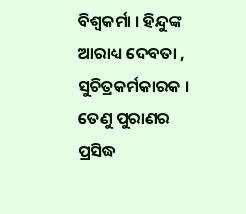ବିଶ୍ୱକର୍ମା । ହିନ୍ଦୁଙ୍କ ଆରାଧ୍ୟ ଦେବତା , ସୁଚିତ୍ରକର୍ମକାରକ । ତେଣୁ ପୁରାଣର ପ୍ରସିଦ୍ଧ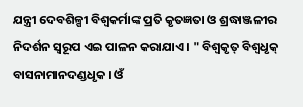ଯନ୍ତ୍ରୀ ଦେବଶିଳ୍ପୀ ବିଶ୍ୱକର୍ମାଙ୍କ ପ୍ରତି କୃତଜ୍ଞତା ଓ ଶ୍ରଦ୍ଧାଞ୍ଜଳୀର ନିଦର୍ଶନ ସ୍ୱରୂପ ଏଇ ପାଳନ କରାଯାଏ । " ବିଶ୍ୱକୃତ୍ ବିଶ୍ୱଧୃକ୍ ବାସନାମାନଦଣ୍ଡଧୃକ । ଓଁ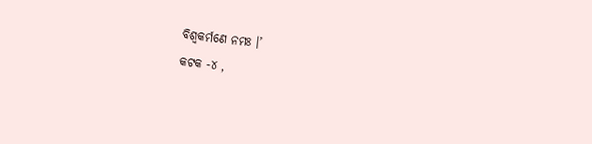ବିଶ୍ୱକର୍ମଣେ ନମଃ ।’
କଟକ -୪ ,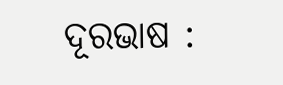ଦୂରଭାଷ :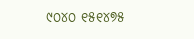୯୦୪୦ ୧୫୧୪୭୫